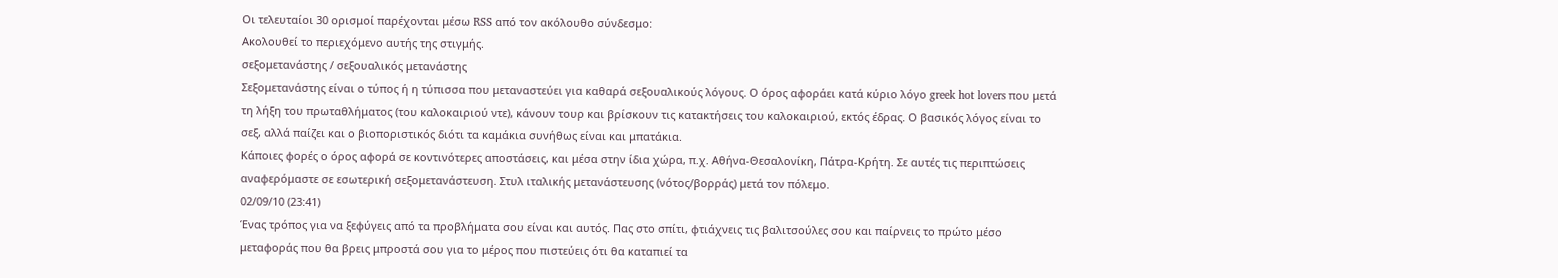Οι τελευταίοι 30 ορισμοί παρέχονται μέσω RSS από τον ακόλουθο σύνδεσμο:
Ακολουθεί το περιεχόμενο αυτής της στιγμής.
σεξομετανάστης / σεξουαλικός μετανάστης
Σεξομετανάστης είναι ο τύπος ή η τύπισσα που μεταναστεύει για καθαρά σεξουαλικούς λόγους. Ο όρος αφοράει κατά κύριο λόγο greek hot lovers που μετά τη λήξη του πρωταθλήματος (του καλοκαιριού ντε), κάνουν τουρ και βρίσκουν τις κατακτήσεις του καλοκαιριού, εκτός έδρας. Ο βασικός λόγος είναι το σεξ, αλλά παίζει και ο βιοποριστικός διότι τα καμάκια συνήθως είναι και μπατάκια.
Κάποιες φορές ο όρος αφορά σε κοντινότερες αποστάσεις, και μέσα στην ίδια χώρα, π.χ. Αθήνα-Θεσαλονίκη, Πάτρα-Κρήτη. Σε αυτές τις περιπτώσεις αναφερόμαστε σε εσωτερική σεξομετανάστευση. Στυλ ιταλικής μετανάστευσης (νότος/βορράς) μετά τον πόλεμο.
02/09/10 (23:41)
Ένας τρόπος για να ξεφύγεις από τα προβλήματα σου είναι και αυτός. Πας στο σπίτι, φτιάχνεις τις βαλιτσούλες σου και παίρνεις το πρώτο μέσο μεταφοράς που θα βρεις μπροστά σου για το μέρος που πιστεύεις ότι θα καταπιεί τα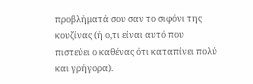προβλήματά σου σαν το σιφόνι της κουζίνας (ή ο,τι είναι αυτό που πιστεύει ο καθένας ότι καταπίνει πολύ και γρήγορα).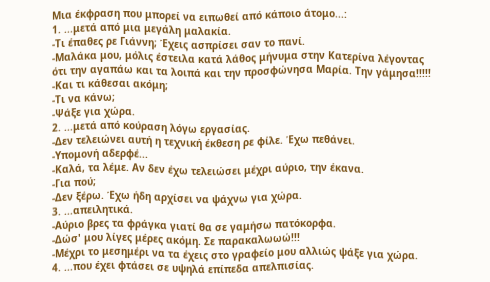Μια έκφραση που μπορεί να ειπωθεί από κάποιο άτομο...:
1. ...μετά από μια μεγάλη μαλακία.
-Τι έπαθες ρε Γιάννη; Έχεις ασπρίσει σαν το πανί.
-Μαλάκα μου, μόλις έστειλα κατά λάθος μήνυμα στην Κατερίνα λέγοντας ότι την αγαπάω και τα λοιπά και την προσφώνησα Μαρία. Την γάμησα!!!!!
-Και τι κάθεσαι ακόμη;
-Τι να κάνω;
-Ψάξε για χώρα.
2. ...μετά από κούραση λόγω εργασίας.
-Δεν τελειώνει αυτή η τεχνική έκθεση ρε φίλε. Έχω πεθάνει.
-Υπομονή αδερφέ...
-Καλά, τα λέμε. Αν δεν έχω τελειώσει μέχρι αύριο, την έκανα.
-Για πού;
-Δεν ξέρω. Έχω ήδη αρχίσει να ψάχνω για χώρα.
3. ...απειλητικά.
-Αύριο βρες τα φράγκα γιατί θα σε γαμήσω πατόκορφα.
-Δώσ' μου λίγες μέρες ακόμη. Σε παρακαλωωώ!!!
-Μέχρι το μεσημέρι να τα έχεις στο γραφείο μου αλλιώς ψάξε για χώρα.
4. ...που έχει φτάσει σε υψηλά επίπεδα απελπισίας.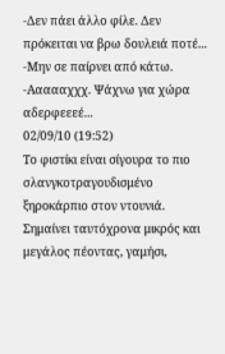-Δεν πάει άλλο φίλε. Δεν πρόκειται να βρω δουλειά ποτέ...
-Μην σε παίρνει από κάτω.
-Αααααχχχ. Ψάχνω για χώρα αδερφεεεέ...
02/09/10 (19:52)
Τo φιστίκι είναι σίγουρα το πιο σλανγκοτραγουδισμένο ξηροκάρπιο στον ντουνιά.
Σημαίνει ταυτόχρονα μικρός και μεγάλος πέοντας, γαμήσι,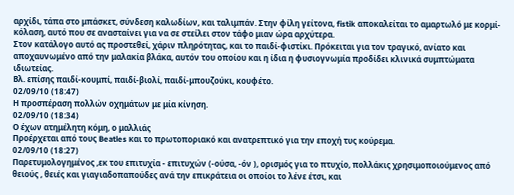αρχίδι, τάπα στο μπάσκετ, σύνδεση καλωδίων, και ταλιμπάν. Στην φίλη γείτονα, fistik αποκαλείται το αμαρτωλό με κορμί-κόλαση, αυτό που σε ανασταίνει για να σε στείλει στον τάφο μιαν ώρα αρχύτερα.
Στον κατάλογο αυτό ας προστεθεί, χάριν πληρότητας, και το παιδί-φιστίκι. Πρόκειται για τον τραγικό, ανίατο και αποχαυνωμένο από την μαλακία βλάκα, αυτόν του οποίου και η ίδια η φυσιογνωμία προδίδει κλινικά συμπτώματα ιδιωτείας.
Βλ. επίσης παιδί-κουμπί, παιδί-βιολί, παιδί-μπουζούκι, κουφέτο.
02/09/10 (18:47)
Η προσπέραση πολλών οχημάτων με μία κίνηση.
02/09/10 (18:34)
Ο έχων ατημέλητη κόμη, ο μαλλιάς
Προέρχεται από τους Beatles και το πρωτοποριακό και ανατρεπτικό για την εποχή τυς κούρεμα.
02/09/10 (18:27)
Παρετυμολογημένος ,εκ του επιτυχία - επιτυχών (-ούσα, -όν ), ορισμός για το πτυχίο, πολλάκις χρησιμοποιούμενος από θειούς , θειές και γιαγιαδοπαπούδες ανά την επικράτεια οι οποίοι το λένε έτσι, και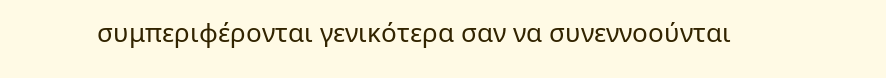συμπεριφέρονται γενικότερα σαν να συνεννοούνται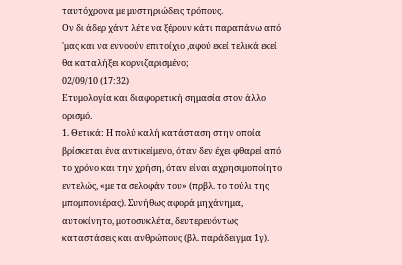ταυτόχρονα με μυστηριώδεις τρόπους.
Ον δι άδερ χάντ λέτε να ξέρουν κάτι παραπάνω από 'μας και να εννοούν επιτοίχιο ,αφού εκεί τελικά εκεί θα καταλήξει κορνιζαρισμένο;
02/09/10 (17:32)
Ετυμολογία και διαφορετική σημασία στον άλλο ορισμό.
1. Θετικά: Η πολύ καλή κατάσταση στην οποία βρίσκεται ένα αντικείμενο, όταν δεν έχει φθαρεί από το χρόνο και την χρήση, όταν είναι αχρησιμοποίητο εντελώς, «με τα σελοφάν του» (πρβλ. το τούλι της μπομπονιέρας). Συνήθως αφορά μηχάνημα, αυτοκίνητο, μοτοσυκλέτα, δευτερευόντως καταστάσεις και ανθρώπους (βλ. παράδειγμα 1γ).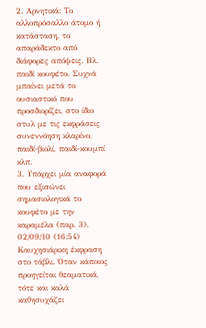2. Αρνητικά: Το αλλοπρόσαλλο άτομο ή κατάσταση, το απαράδεκτο από διάφορες απόψεις. Βλ. παιδί κουφέτο. Συχνά μπαίνει μετά το ουσιαστικό που προσδιορίζει, στο ίδιο στυλ με τις εκφράσεις συνεννόηση κλαρίνο, παιδί-βιολί, παιδί-κουμπί κλπ.
3. Υπάρχει μία αναφορά που εξισώνει σημασιολογικά το κουφέτο με την καραμέλα (παρ. 3).
02/09/10 (16:54)
Καυχησιάρικη έκφραση στο τάβλι. Όταν κάποιος προηγείται θεαματικά, τότε και καλά καθησυχάζει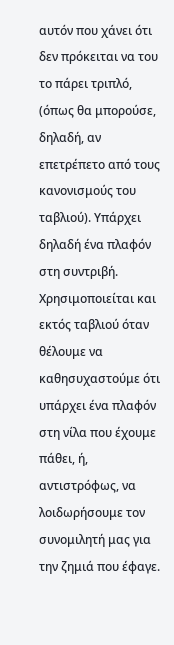αυτόν που χάνει ότι δεν πρόκειται να του το πάρει τριπλό, (όπως θα μπορούσε, δηλαδή, αν επετρέπετο από τους κανονισμούς του ταβλιού). Υπάρχει δηλαδή ένα πλαφόν στη συντριβή.
Χρησιμοποιείται και εκτός ταβλιού όταν θέλουμε να καθησυχαστούμε ότι υπάρχει ένα πλαφόν στη νίλα που έχουμε πάθει, ή, αντιστρόφως, να λοιδωρήσουμε τον συνομιλητή μας για την ζημιά που έφαγε.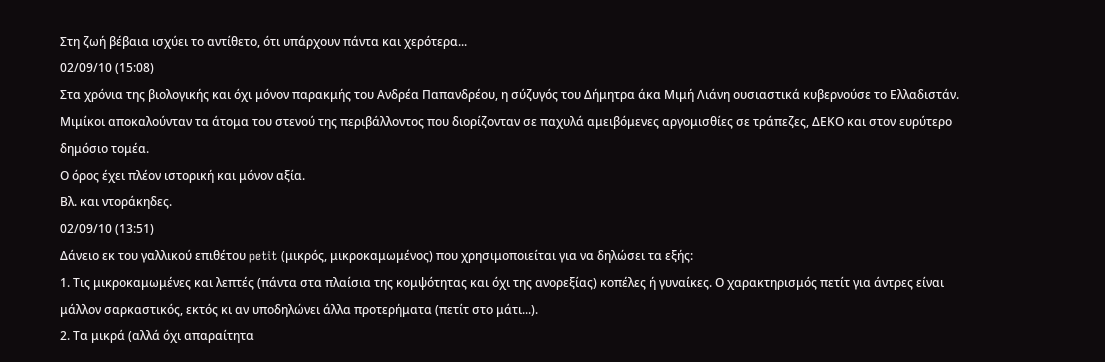Στη ζωή βέβαια ισχύει το αντίθετο, ότι υπάρχουν πάντα και χερότερα...
02/09/10 (15:08)
Στα χρόνια της βιολογικής και όχι μόνον παρακμής του Ανδρέα Παπανδρέου, η σύζυγός του Δήμητρα άκα Μιμή Λιάνη ουσιαστικά κυβερνούσε το Ελλαδιστάν.
Μιμίκοι αποκαλούνταν τα άτομα του στενού της περιβάλλοντος που διορίζονταν σε παχυλά αμειβόμενες αργομισθίες σε τράπεζες, ΔΕΚΟ και στον ευρύτερο δημόσιο τομέα.
Ο όρος έχει πλέον ιστορική και μόνον αξία.
Βλ. και ντοράκηδες.
02/09/10 (13:51)
Δάνειο εκ του γαλλικού επιθέτου petit (μικρός, μικροκαμωμένος) που χρησιμοποιείται για να δηλώσει τα εξής:
1. Τις μικροκαμωμένες και λεπτές (πάντα στα πλαίσια της κομψότητας και όχι της ανορεξίας) κοπέλες ή γυναίκες. Ο χαρακτηρισμός πετίτ για άντρες είναι μάλλον σαρκαστικός, εκτός κι αν υποδηλώνει άλλα προτερήματα (πετίτ στο μάτι...).
2. Τα μικρά (αλλά όχι απαραίτητα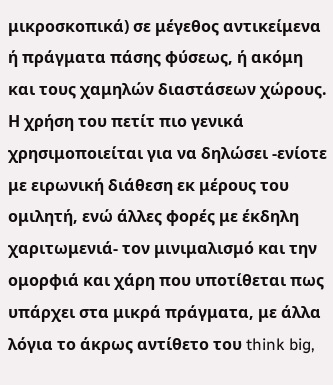μικροσκοπικά) σε μέγεθος αντικείμενα ή πράγματα πάσης φύσεως, ή ακόμη και τους χαμηλών διαστάσεων χώρους.
Η χρήση του πετίτ πιο γενικά χρησιμοποιείται για να δηλώσει -ενίοτε με ειρωνική διάθεση εκ μέρους του ομιλητή, ενώ άλλες φορές με έκδηλη χαριτωμενιά- τον μινιμαλισμό και την ομορφιά και χάρη που υποτίθεται πως υπάρχει στα μικρά πράγματα, με άλλα λόγια το άκρως αντίθετο του think big,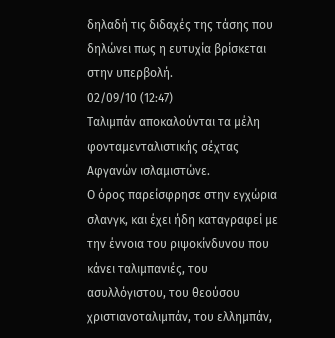δηλαδή τις διδαχές της τάσης που δηλώνει πως η ευτυχία βρίσκεται στην υπερβολή.
02/09/10 (12:47)
Ταλιμπάν αποκαλούνται τα μέλη φονταμενταλιστικής σέχτας Αφγανών ισλαμιστώνε.
Ο όρος παρείσφρησε στην εγχώρια σλανγκ, και έχει ήδη καταγραφεί με την έννοια του ριψοκίνδυνου που κάνει ταλιμπανιές, του ασυλλόγιστου, του θεούσου χριστιανοταλιμπάν, του ελλημπάν,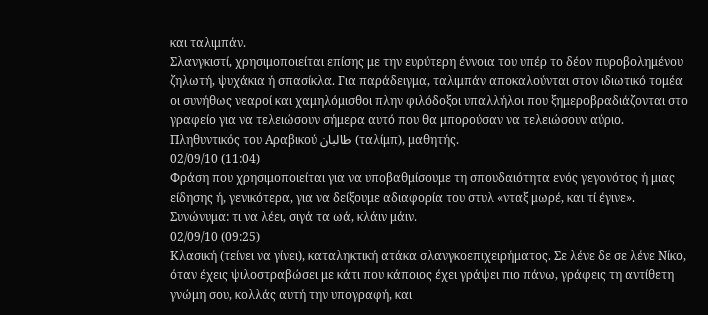και ταλιμπάν.
Σλανγκιστί, χρησιμοποιείται επίσης με την ευρύτερη έννοια του υπέρ το δέον πυροβολημένου ζηλωτή, ψυχάκια ή σπασίκλα. Για παράδειγμα, ταλιμπάν αποκαλούνται στον ιδιωτικό τομέα οι συνήθως νεαροί και χαμηλόμισθοι πλην φιλόδοξοι υπαλλήλοι που ξημεροβραδιάζονται στο γραφείο για να τελειώσουν σήμερα αυτό που θα μπορούσαν να τελειώσουν αύριο.
Πληθυντικός του Αραβικού طالبان (ταλίμπ), μαθητής.
02/09/10 (11:04)
Φράση που χρησιμοποιείται για να υποβαθμίσουμε τη σπουδαιότητα ενός γεγονότος ή μιας είδησης ή, γενικότερα, για να δείξουμε αδιαφορία του στυλ «νταξ μωρέ, και τί έγινε».
Συνώνυμα: τι να λέει, σιγά τα ωά, κλάιν μάιν.
02/09/10 (09:25)
Κλασική (τείνει να γίνει), καταληκτική ατάκα σλανγκοεπιχειρήματος. Σε λένε δε σε λένε Νίκο, όταν έχεις ψιλοστραβώσει με κάτι που κάποιος έχει γράψει πιο πάνω, γράφεις τη αντίθετη γνώμη σου, κολλάς αυτή την υπογραφή, και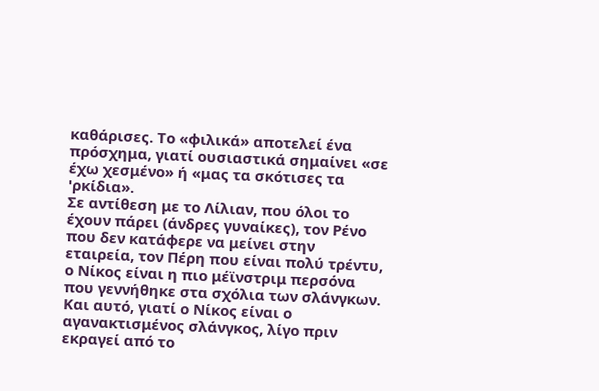καθάρισες. Το «φιλικά» αποτελεί ένα πρόσχημα, γιατί ουσιαστικά σημαίνει «σε έχω χεσμένο» ή «μας τα σκότισες τα 'ρκίδια».
Σε αντίθεση με το Λίλιαν, που όλοι το έχουν πάρει (άνδρες γυναίκες), τον Ρένο που δεν κατάφερε να μείνει στην εταιρεία, τον Πέρη που είναι πολύ τρέντυ, ο Νίκος είναι η πιο μέϊνστριμ περσόνα που γεννήθηκε στα σχόλια των σλάνγκων. Και αυτό, γιατί ο Νίκος είναι ο αγανακτισμένος σλάνγκος, λίγο πριν εκραγεί από το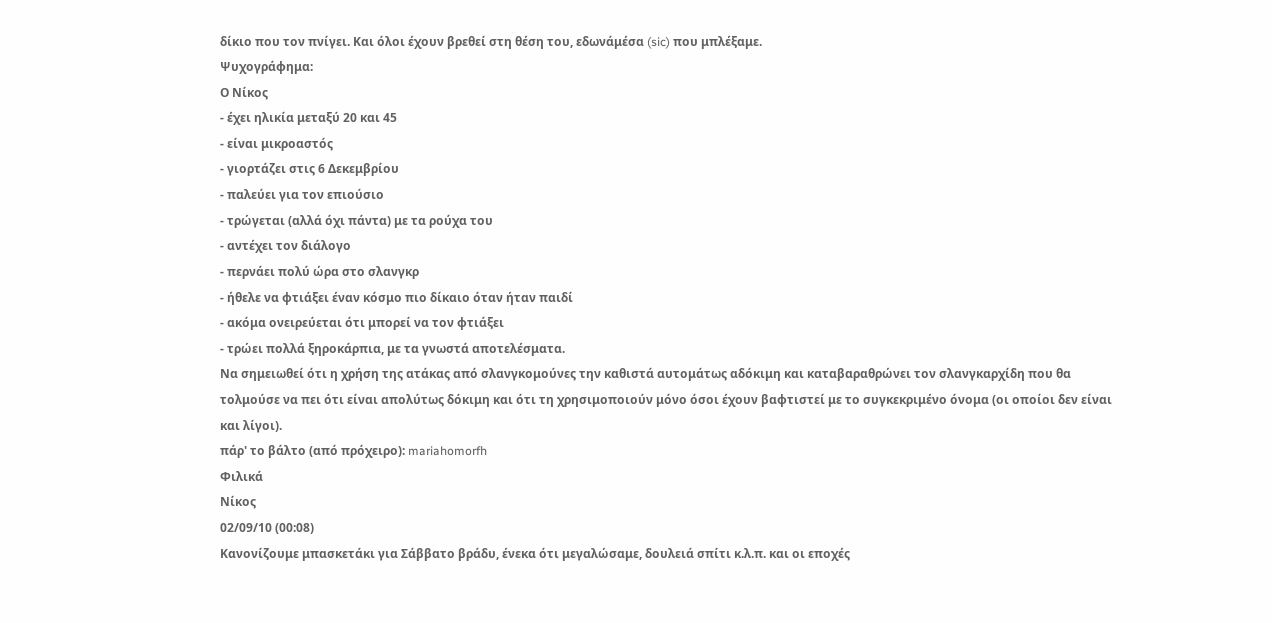δίκιο που τον πνίγει. Και όλοι έχουν βρεθεί στη θέση του, εδωνάμέσα (sic) που μπλέξαμε.
Ψυχογράφημα:
Ο Νίκος
- έχει ηλικία μεταξύ 20 και 45
- είναι μικροαστός
- γιορτάζει στις 6 Δεκεμβρίου
- παλεύει για τον επιούσιο
- τρώγεται (αλλά όχι πάντα) με τα ρούχα του
- αντέχει τον διάλογο
- περνάει πολύ ώρα στο σλανγκρ
- ήθελε να φτιάξει έναν κόσμο πιο δίκαιο όταν ήταν παιδί
- ακόμα ονειρεύεται ότι μπορεί να τον φτιάξει
- τρώει πολλά ξηροκάρπια, με τα γνωστά αποτελέσματα.
Να σημειωθεί ότι η χρήση της ατάκας από σλανγκομούνες την καθιστά αυτομάτως αδόκιμη και καταβαραθρώνει τον σλανγκαρχίδη που θα τολμούσε να πει ότι είναι απολύτως δόκιμη και ότι τη χρησιμοποιούν μόνο όσοι έχουν βαφτιστεί με το συγκεκριμένο όνομα (οι οποίοι δεν είναι και λίγοι).
πάρ' το βάλτο (από πρόχειρο): mariahomorfh
Φιλικά
Νίκος
02/09/10 (00:08)
Κανονίζουμε μπασκετάκι για Σάββατο βράδυ, ένεκα ότι μεγαλώσαμε, δουλειά σπίτι κ.λ.π. και οι εποχές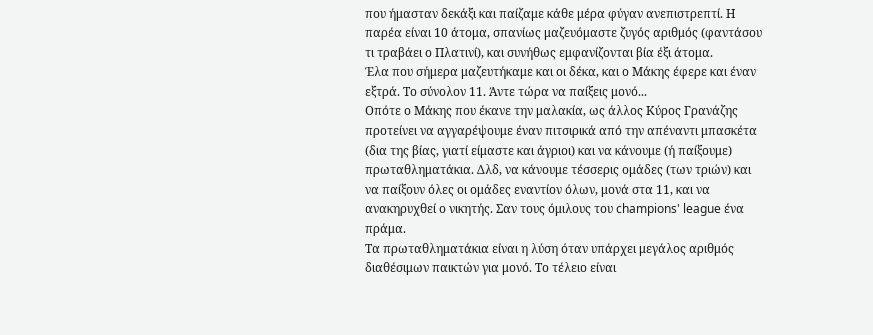που ήμασταν δεκάξι και παίζαμε κάθε μέρα φύγαν ανεπιστρεπτί. Η παρέα είναι 10 άτομα, σπανίως μαζευόμαστε ζυγός αριθμός (φαντάσου τι τραβάει ο Πλατινί), και συνήθως εμφανίζονται βία έξι άτομα.
Έλα που σήμερα μαζευτήκαμε και οι δέκα, και ο Μάκης έφερε και έναν εξτρά. Το σύνολον 11. Άντε τώρα να παίξεις μονό...
Οπότε ο Μάκης που έκανε την μαλακία, ως άλλος Κύρος Γρανάζης προτείνει να αγγαρέψουμε έναν πιτσιρικά από την απέναντι μπασκέτα (δια της βίας, γιατί είμαστε και άγριοι) και να κάνουμε (ή παίξουμε) πρωταθληματάκια. Δλδ, να κάνουμε τέσσερις ομάδες (των τριών) και να παίξουν όλες οι ομάδες εναντίον όλων, μονά στα 11, και να ανακηρυχθεί ο νικητής. Σαν τους όμιλους του champions' league ένα πράμα.
Τα πρωταθληματάκια είναι η λύση όταν υπάρχει μεγάλος αριθμός διαθέσιμων παικτών για μονό. Το τέλειο είναι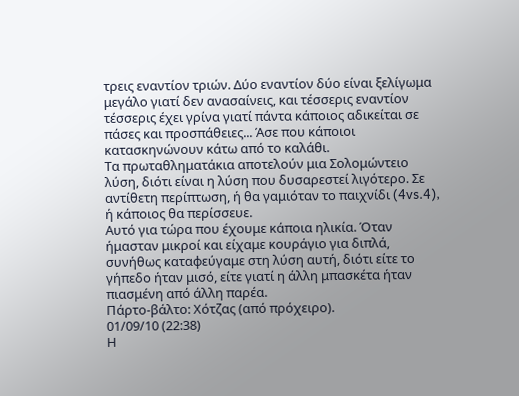τρεις εναντίον τριών. Δύο εναντίον δύο είναι ξελίγωμα μεγάλο γιατί δεν ανασαίνεις, και τέσσερις εναντίον τέσσερις έχει γρίνα γιατί πάντα κάποιος αδικείται σε πάσες και προσπάθειες... Άσε που κάποιοι κατασκηνώνουν κάτω από το καλάθι.
Τα πρωταθληματάκια αποτελούν μια Σολομώντειο λύση, διότι είναι η λύση που δυσαρεστεί λιγότερο. Σε αντίθετη περίπτωση, ή θα γαμιόταν το παιχνίδι (4vs.4), ή κάποιος θα περίσσευε.
Αυτό για τώρα που έχουμε κάποια ηλικία. Όταν ήμασταν μικροί και είχαμε κουράγιο για διπλά, συνήθως καταφεύγαμε στη λύση αυτή, διότι είτε το γήπεδο ήταν μισό, είτε γιατί η άλλη μπασκέτα ήταν πιασμένη από άλλη παρέα.
Πάρτο-βάλτο: Χότζας (από πρόχειρο).
01/09/10 (22:38)
Η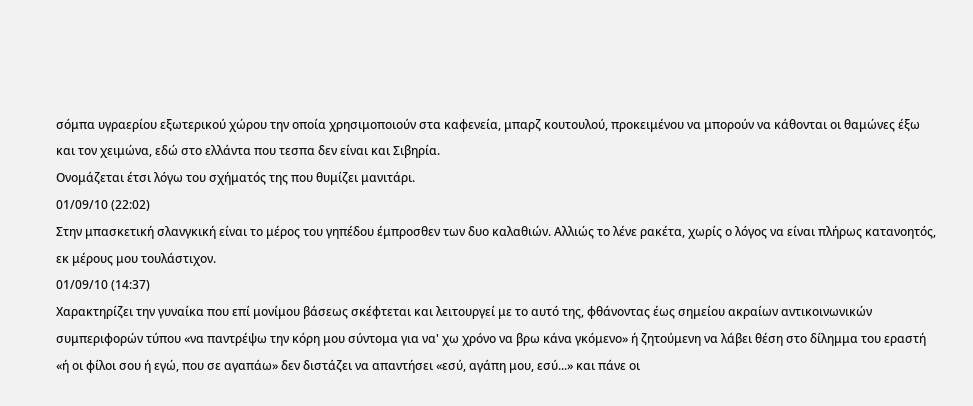σόμπα υγραερίου εξωτερικού χώρου την οποία χρησιμοποιούν στα καφενεία, μπαρζ κουτουλού, προκειμένου να μπορούν να κάθονται οι θαμώνες έξω και τον χειμώνα, εδώ στο ελλάντα που τεσπα δεν είναι και Σιβηρία.
Ονομάζεται έτσι λόγω του σχήματός της που θυμίζει μανιτάρι.
01/09/10 (22:02)
Στην μπασκετική σλανγκική είναι το μέρος του γηπέδου έμπροσθεν των δυο καλαθιών. Αλλιώς το λένε ρακέτα, χωρίς ο λόγος να είναι πλήρως κατανοητός, εκ μέρους μου τουλάστιχον.
01/09/10 (14:37)
Χαρακτηρίζει την γυναίκα που επί μονίμου βάσεως σκέφτεται και λειτουργεί με το αυτό της, φθάνοντας έως σημείου ακραίων αντικοινωνικών συμπεριφορών τύπου «να παντρέψω την κόρη μου σύντομα για να' χω χρόνο να βρω κάνα γκόμενο» ή ζητούμενη να λάβει θέση στο δίλημμα του εραστή «ή οι φίλοι σου ή εγώ, που σε αγαπάω» δεν διστάζει να απαντήσει «εσύ, αγάπη μου, εσύ...» και πάνε οι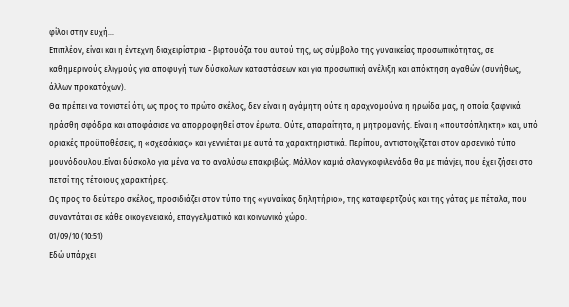φίλοι στην ευχή...
Επιπλέον, είναι και η έντεχνη διαχειρίστρια - βιρτουόζα του αυτού της, ως σύμβολο της γυναικείας προσωπικότητας, σε καθημερινούς ελιγμούς για αποφυγή των δύσκολων καταστάσεων και για προσωπική ανέλιξη και απόκτηση αγαθών (συνήθως, άλλων προκατόχων).
Θα πρέπει να τονιστεί ότι, ως προς το πρώτο σκέλος, δεν είναι η αγάμητη ούτε η αραχνομούνα η ηρωίδα μας, η οποία ξαφνικά ηράσθη σφόδρα και αποφάσισε να απορροφηθεί στον έρωτα. Ούτε, απαραίτητα, η μητρομανής. Είναι η «πουτσόπληκτη» και, υπό οριακές προϋποθέσεις, η «σχεσάκιας» και γεννιέται με αυτά τα χαρακτηριστικά. Περίπου, αντιστοιχίζεται στον αρσενικό τύπο μουνόδουλου.Είναι δύσκολο για μένα να το αναλύσω επακριβώς. Μάλλον καμιά σλανγκοφιλενάδα θα με πιάνjει, που έχει ζήσει στο πετσί της τέτοιους χαρακτήρες.
Ως προς το δεύτερο σκέλος, προσιδιάζει στον τύπο της «γυναίκας δηλητήριο», της καταφερτζούς και της γάτας με πέταλα, που συναντάται σε κάθε οικογενειακό, επαγγελματικό και κοινωνικό χώρο.
01/09/10 (10:51)
Εδώ υπάρχει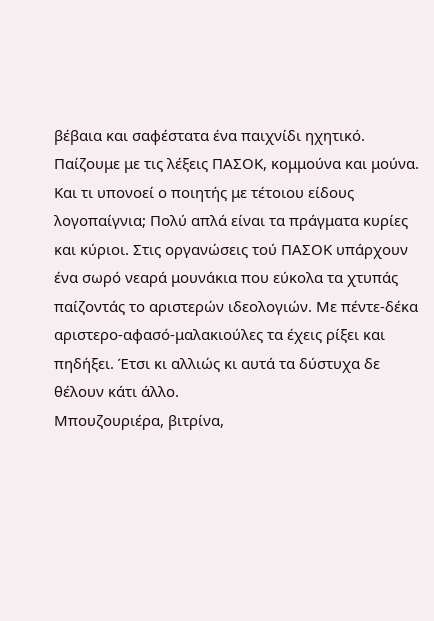βέβαια και σαφέστατα ένα παιχνίδι ηχητικό. Παίζουμε με τις λέξεις ΠΑΣΟΚ, κομμούνα και μούνα.
Και τι υπονοεί ο ποιητής με τέτοιου είδους λογοπαίγνια; Πολύ απλά είναι τα πράγματα κυρίες και κύριοι. Στις οργανώσεις τού ΠΑΣΟΚ υπάρχουν ένα σωρό νεαρά μουνάκια που εύκολα τα χτυπάς παίζοντάς το αριστερών ιδεολογιών. Με πέντε-δέκα αριστερο-αφασό-μαλακιούλες τα έχεις ρίξει και πηδήξει. Έτσι κι αλλιώς κι αυτά τα δύστυχα δε θέλουν κάτι άλλο.
Μπουζουριέρα, βιτρίνα,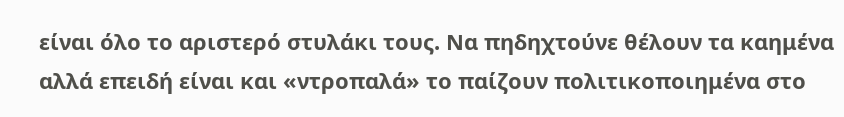είναι όλο το αριστερό στυλάκι τους. Να πηδηχτούνε θέλουν τα καημένα αλλά επειδή είναι και «ντροπαλά» το παίζουν πολιτικοποιημένα στο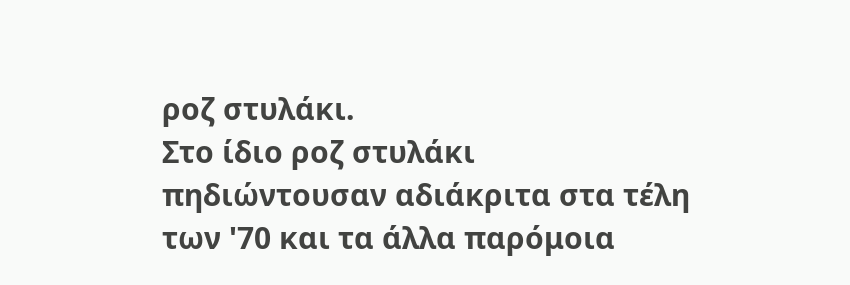ροζ στυλάκι.
Στο ίδιο ροζ στυλάκι πηδιώντουσαν αδιάκριτα στα τέλη των '70 και τα άλλα παρόμοια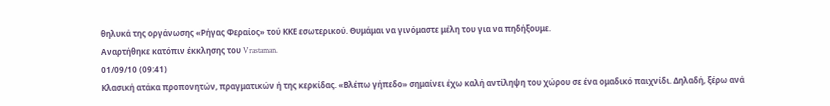θηλυκά της οργάνωσης «Ρήγας Φεραίος» τού ΚΚΕ εσωτερικού. Θυμάμαι να γινόμαστε μέλη του για να πηδήξουμε.
Αναρτήθηκε κατόπιν έκκλησης του Vrastaman.
01/09/10 (09:41)
Κλασική ατάκα προπονητών, πραγματικών ή της κερκίδας. «Βλέπω γήπεδο» σημαίνει έχω καλή αντίληψη του χώρου σε ένα ομαδικό παιχνίδι. Δηλαδή, ξέρω ανά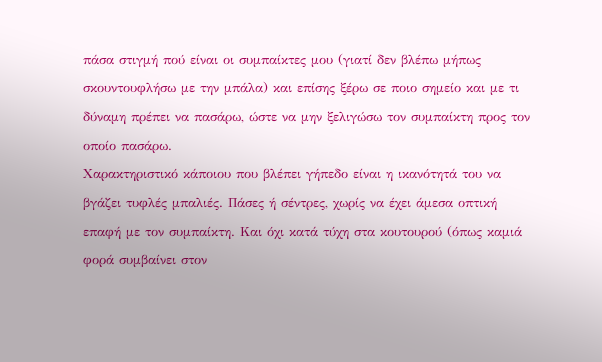πάσα στιγμή πού είναι οι συμπαίκτες μου (γιατί δεν βλέπω μήπως σκουντουφλήσω με την μπάλα) και επίσης ξέρω σε ποιο σημείο και με τι δύναμη πρέπει να πασάρω, ώστε να μην ξελιγώσω τον συμπαίκτη προς τον οποίο πασάρω.
Χαρακτηριστικό κάποιου που βλέπει γήπεδο είναι η ικανότητά του να βγάζει τυφλές μπαλιές. Πάσες ή σέντρες, χωρίς να έχει άμεσα οπτική επαφή με τον συμπαίκτη. Και όχι κατά τύχη στα κουτουρού (όπως καμιά φορά συμβαίνει στον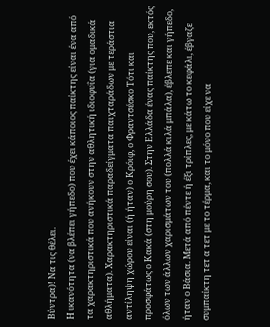Βύντρα)! Να τις θέλει.
Η ικανότητα (να βλέπει γήπεδο) που έχει κάποιος παίκτης είναι ένα από τα χαρακτηριστικά που ανήκουν στην αθλητική ιδιοφυΐα (για ομαδικά αθλήματα). Χαρακτηριστικά παραδείγματα παιχταράδων με τεράστια αντίληψη χώρου είναι (ή ήταν) ο Κρόιφ, ο Φραντσέσκο Τότι και προσφάτως ο Κακά (στη μούρη σου). Στην Ελλάδα ένας παίκτης που, εκτός όλων των άλλων χαρισμάτων του (πολλά κιλά μπάλα), έβλεπε και γήπεδο, ήταν ο Βάσια. Μετά από πέντε ή έξι τρίπλες, με κάτω το κεφάλι, έβγαζε συμπαίκτη τετ α τετ με το τέρμα, και το μόνο που είχε να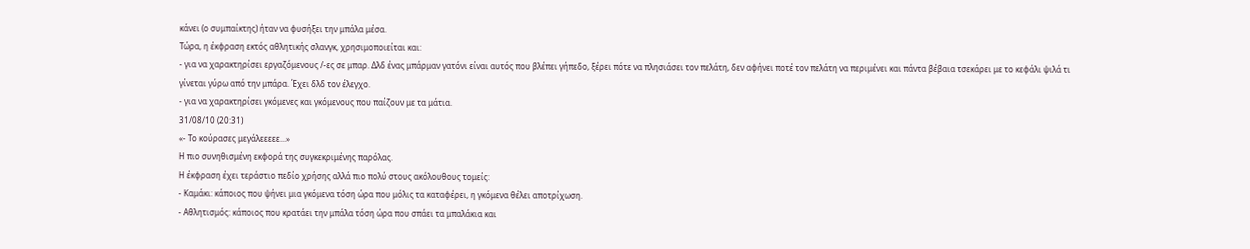κάνει (ο συμπαίκτης) ήταν να φυσήξει την μπάλα μέσα.
Τώρα, η έκφραση εκτός αθλητικής σλανγκ, χρησιμοποιείται και:
- για να χαρακτηρίσει εργαζόμενους /-ες σε μπαρ. Δλδ ένας μπάρμαν γατόνι είναι αυτός που βλέπει γήπεδο, ξέρει πότε να πλησιάσει τον πελάτη, δεν αφήνει ποτέ τον πελάτη να περιμένει και πάντα βέβαια τσεκάρει με το κεφάλι ψιλά τι γίνεται γύρω από την μπάρα. Έχει δλδ τον έλεγχο.
- για να χαρακτηρίσει γκόμενες και γκόμενους που παίζουν με τα μάτια.
31/08/10 (20:31)
«- Το κούρασες μεγάλεεεεε...»
Η πιο συνηθισμένη εκφορά της συγκεκριμένης παρόλας.
Η έκφραση έχει τεράστιο πεδίο χρήσης αλλά πιο πολύ στους ακόλουθους τομείς:
- Kαμάκι: κάποιος που ψήνει μια γκόμενα τόση ώρα που μόλις τα καταφέρει, η γκόμενα θέλει αποτρίχωση.
- Aθλητισμός: κάποιος που κρατάει την μπάλα τόση ώρα που σπάει τα μπαλάκια και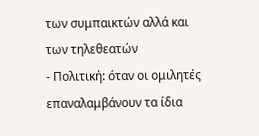των συμπαικτών αλλά και των τηλεθεατών
- Πολιτική: όταν οι ομιλητές επαναλαμβάνουν τα ίδια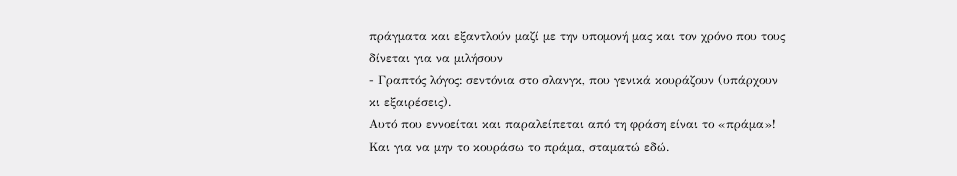πράγματα και εξαντλούν μαζί με την υπομονή μας και τον χρόνο που τους δίνεται για να μιλήσουν
- Γραπτός λόγος: σεντόνια στο σλανγκ, που γενικά κουράζουν (υπάρχουν κι εξαιρέσεις).
Αυτό που εννοείται και παραλείπεται από τη φράση είναι το «πράμα»! Και για να μην το κουράσω το πράμα, σταματώ εδώ.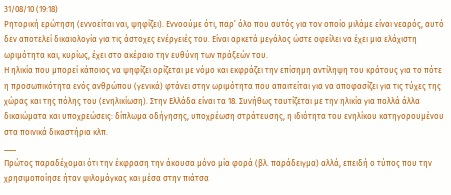31/08/10 (19:18)
Ρητορική ερώτηση (εννοείται ναι, ψηφίζει). Εννοούμε ότι, παρ’ όλο που αυτός για τον οποίο μιλάμε είναι νεαρός, αυτό δεν αποτελεί δικαιολογία για τις άστοχες ενέργειές του. Είναι αρκετά μεγάλος ώστε οφείλει να έχει μια ελάχιστη ωριμότητα και, κυρίως, έχει στο ακέραιο την ευθύνη των πράξεών του.
Η ηλικία που μπορεί κάποιος να ψηφίζει ορίζεται με νόμο και εκφράζει την επίσημη αντίληψη του κράτους για το πότε η προσωπικότητα ενός ανθρώπου (γενικά) φτάνει στην ωριμότητα που απαιτείται για να αποφασίζει για τις τύχες της χώρας και της πόλης του (ενηλικίωση). Στην Ελλάδα είναι τα 18. Συνήθως ταυτίζεται με την ηλικία για πολλά άλλα δικαιώματα και υποχρεώσεις: δίπλωμα οδήγησης, υποχρέωση στράτευσης, η ιδιότητα του ενηλίκου κατηγορουμένου στα ποινικά δικαστήρια κλπ.
___
Πρώτος παραδέχομαι ότι την έκφραση την άκουσα μόνο μία φορά (βλ. παράδειγμα) αλλά, επειδή ο τύπος που την χρησιμοποίησε ήταν ψιλομάγκας και μέσα στην πιάτσα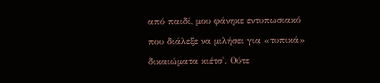από παιδί, μου φάνηκε εντυπωσιακό που διάλεξε να μιλήσει για «τυπικά» δικαιώματα κιέτσ'. Ούτε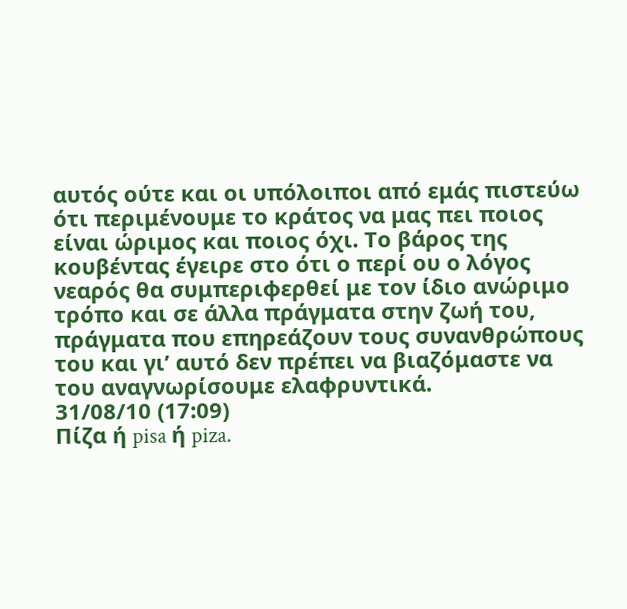αυτός ούτε και οι υπόλοιποι από εμάς πιστεύω ότι περιμένουμε το κράτος να μας πει ποιος είναι ώριμος και ποιος όχι. Το βάρος της κουβέντας έγειρε στο ότι ο περί ου ο λόγος νεαρός θα συμπεριφερθεί με τον ίδιο ανώριμο τρόπο και σε άλλα πράγματα στην ζωή του, πράγματα που επηρεάζουν τους συνανθρώπους του και γι’ αυτό δεν πρέπει να βιαζόμαστε να του αναγνωρίσουμε ελαφρυντικά.
31/08/10 (17:09)
Πίζα ή pisa ή piza.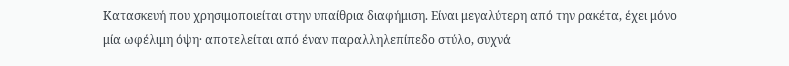Κατασκευή που χρησιμοποιείται στην υπαίθρια διαφήμιση. Είναι μεγαλύτερη από την ρακέτα, έχει μόνο μία ωφέλιμη όψη· αποτελείται από έναν παραλληλεπίπεδο στύλο, συχνά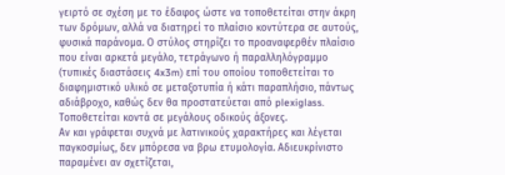γειρτό σε σχέση με το έδαφος ώστε να τοποθετείται στην άκρη των δρόμων, αλλά να διατηρεί το πλαίσιο κοντύτερα σε αυτούς, φυσικά παράνομα. Ο στύλος στηρίζει το προαναφερθέν πλαίσιο που είναι αρκετά μεγάλο, τετράγωνο ή παραλληλόγραμμο (τυπικές διαστάσεις 4x3m) επί του οποίου τοποθετείται το διαφημιστικό υλικό σε μεταξοτυπία ή κάτι παραπλήσιο, πάντως αδιάβροχο, καθώς δεν θα προστατεύεται από plexiglass. Τοποθετείται κοντά σε μεγάλους οδικούς άξονες.
Αν και γράφεται συχνά με λατινικούς χαρακτήρες και λέγεται παγκοσμίως, δεν μπόρεσα να βρω ετυμολογία. Αδιευκρίνιστο παραμένει αν σχετίζεται,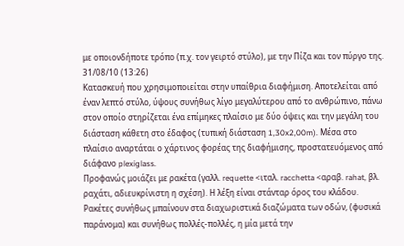με οποιονδήποτε τρόπο (π.χ. τον γειρτό στύλο), με την Πίζα και τον πύργο της.
31/08/10 (13:26)
Κατασκευή που χρησιμοποιείται στην υπαίθρια διαφήμιση. Αποτελείται από έναν λεπτό στύλο, ύψους συνήθως λίγο μεγαλύτερου από το ανθρώπινο, πάνω στον οποίο στηρίζεται ένα επίμηκες πλαίσιο με δύο όψεις και την μεγάλη του διάσταση κάθετη στο έδαφος (τυπική διάσταση 1,30x2,00m). Μέσα στο πλαίσιο αναρτάται ο χάρτινος φορέας της διαφήμισης, προστατευόμενος από διάφανο plexiglass.
Προφανώς μοιάζει με ρακέτα (γαλλ. requette <ιταλ. racchetta <αραβ. rahat, βλ. ραχάτι, αδιευκρίνιστη η σχέση). Η λέξη είναι στάνταρ όρος του κλάδου.
Ρακέτες συνήθως μπαίνουν στα διαχωριστικά διαζώματα των οδών, (φυσικά παράνομα) και συνήθως πολλές-πολλές, η μία μετά την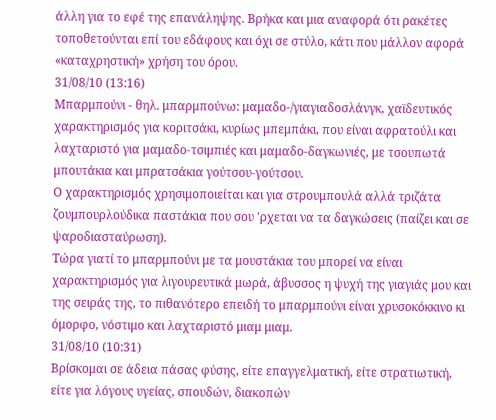άλλη για το εφέ της επανάληψης. Βρήκα και μια αναφορά ότι ρακέτες τοποθετούνται επί του εδάφους και όχι σε στύλο, κάτι που μάλλον αφορά «καταχρηστική» χρήση του όρου.
31/08/10 (13:16)
Mπαρμπούνι - θηλ. μπαρμπούνω: μαμαδο-/γιαγιαδοσλάνγκ, χαϊδευτικός χαρακτηρισμός για κοριτσάκι, κυρίως μπεμπάκι, που είναι αφρατούλι και λαχταριστό για μαμαδο-τσιμπιές και μαμαδο-δαγκωνιές, με τσουπωτά μπουτάκια και μπρατσάκια γούτσου-γούτσου.
Ο χαρακτηρισμός χρησιμοποιείται και για στρουμπουλά αλλά τριζάτα ζουμπουρλούδικα παστάκια που σου 'ρχεται να τα δαγκώσεις (παίζει και σε ψαροδιασταύρωση).
Τώρα γιατί το μπαρμπούνι με τα μουστάκια του μπορεί να είναι χαρακτηρισμός για λιγουρευτικά μωρά, άβυσσος η ψυχή της γιαγιάς μου και της σειράς της, το πιθανότερο επειδή το μπαρμπούνι είναι χρυσοκόκκινο κι όμορφο, νόστιμο και λαχταριστό μιαμ μιαμ.
31/08/10 (10:31)
Βρίσκομαι σε άδεια πάσας φύσης, είτε επαγγελματική, είτε στρατιωτική, είτε για λόγους υγείας, σπουδών, διακοπών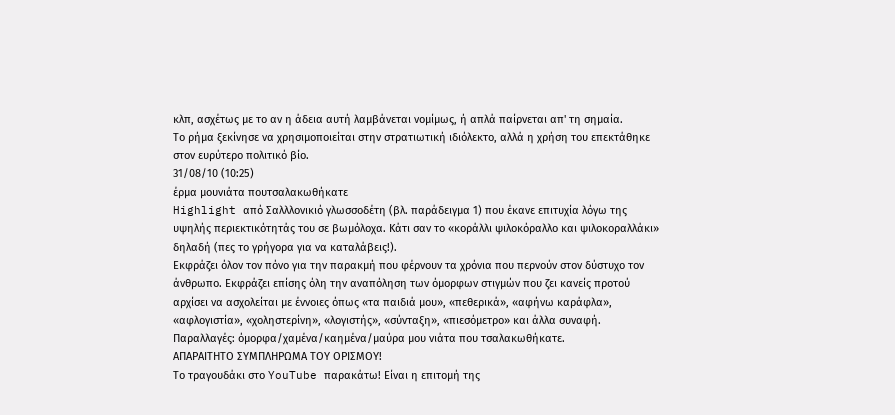κλπ, ασχέτως με το αν η άδεια αυτή λαμβάνεται νομίμως, ή απλά παίρνεται απ' τη σημαία.
Το ρήμα ξεκίνησε να χρησιμοποιείται στην στρατιωτική ιδιόλεκτο, αλλά η χρήση του επεκτάθηκε στον ευρύτερο πολιτικό βίο.
31/08/10 (10:25)
έρμα μουνιάτα πουτσαλακωθήκατε
Highlight από Σαλλλονικιό γλωσσοδέτη (βλ. παράδειγμα 1) που έκανε επιτυχία λόγω της υψηλής περιεκτικότητάς του σε βωμόλοχα. Κάτι σαν το «κοράλλι ψιλοκόραλλο και ψιλοκοραλλάκι» δηλαδή (πες το γρήγορα για να καταλάβεις!).
Εκφράζει όλον τον πόνο για την παρακμή που φέρνουν τα χρόνια που περνούν στον δύστυχο τον άνθρωπο. Εκφράζει επίσης όλη την αναπόληση των όμορφων στιγμών που ζει κανείς προτού αρχίσει να ασχολείται με έννοιες όπως «τα παιδιά μου», «πεθερικά», «αφήνω καράφλα», «αφλογιστία», «χοληστερίνη», «λογιστής», «σύνταξη», «πιεσόμετρο» και άλλα συναφή.
Παραλλαγές: όμορφα/χαμένα/καημένα/μαύρα μου νιάτα που τσαλακωθήκατε.
ΑΠΑΡΑΙΤΗΤΟ ΣΥΜΠΛΗΡΩΜΑ ΤΟΥ ΟΡΙΣΜΟΥ!
Το τραγουδάκι στο YouTube παρακάτω! Είναι η επιτομή της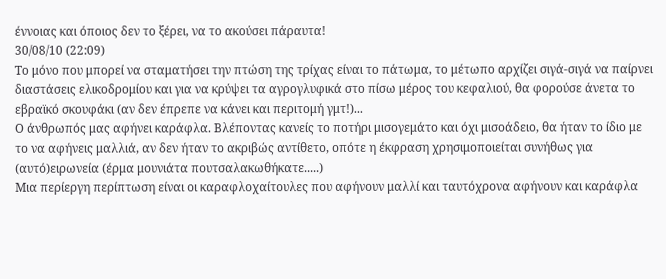έννοιας και όποιος δεν το ξέρει, να το ακούσει πάραυτα!
30/08/10 (22:09)
Το μόνο που μπορεί να σταματήσει την πτώση της τρίχας είναι το πάτωμα, το μέτωπο αρχίζει σιγά-σιγά να παίρνει διαστάσεις ελικοδρομίου και για να κρύψει τα αγρογλυφικά στο πίσω μέρος του κεφαλιού, θα φορούσε άνετα το εβραϊκό σκουφάκι (αν δεν έπρεπε να κάνει και περιτομή γμτ!)...
Ο άνθρωπός μας αφήνει καράφλα. Βλέποντας κανείς το ποτήρι μισογεμάτο και όχι μισοάδειο, θα ήταν το ίδιο με το να αφήνεις μαλλιά, αν δεν ήταν το ακριβώς αντίθετο, οπότε η έκφραση χρησιμοποιείται συνήθως για (αυτό)ειρωνεία (έρμα μουνιάτα πουτσαλακωθήκατε.....)
Μια περίεργη περίπτωση είναι οι καραφλοχαίτουλες που αφήνουν μαλλί και ταυτόχρονα αφήνουν και καράφλα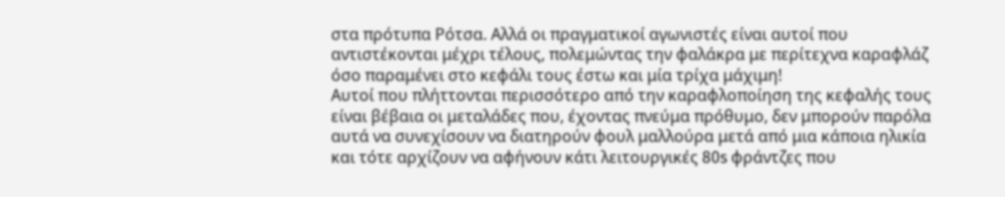στα πρότυπα Ρότσα. Αλλά οι πραγματικοί αγωνιστές είναι αυτοί που αντιστέκονται μέχρι τέλους, πολεμώντας την φαλάκρα με περίτεχνα καραφλάζ όσο παραμένει στο κεφάλι τους έστω και μία τρίχα μάχιμη!
Αυτοί που πλήττονται περισσότερο από την καραφλοποίηση της κεφαλής τους είναι βέβαια οι μεταλάδες που, έχοντας πνεύμα πρόθυμο, δεν μπορούν παρόλα αυτά να συνεχίσουν να διατηρούν φουλ μαλλούρα μετά από μια κάποια ηλικία και τότε αρχίζουν να αφήνουν κάτι λειτουργικές 80s φράντζες που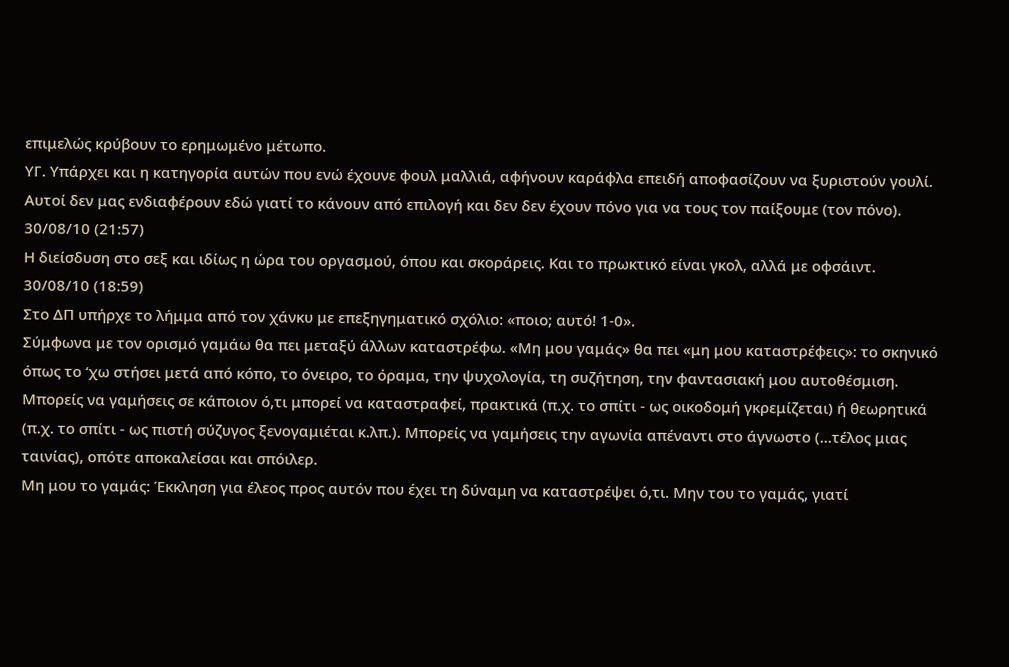επιμελώς κρύβουν το ερημωμένο μέτωπο.
ΥΓ. Υπάρχει και η κατηγορία αυτών που ενώ έχουνε φουλ μαλλιά, αφήνουν καράφλα επειδή αποφασίζουν να ξυριστούν γουλί. Αυτοί δεν μας ενδιαφέρουν εδώ γιατί το κάνουν από επιλογή και δεν δεν έχουν πόνο για να τους τον παίξουμε (τον πόνο).
30/08/10 (21:57)
Η διείσδυση στο σεξ και ιδίως η ώρα του οργασμού, όπου και σκοράρεις. Και το πρωκτικό είναι γκολ, αλλά με οφσάιντ.
30/08/10 (18:59)
Στο ΔΠ υπήρχε το λήμμα από τον χάνκυ με επεξηγηματικό σχόλιο: «ποιο; αυτό! 1-0».
Σύμφωνα με τον ορισμό γαμάω θα πει μεταξύ άλλων καταστρέφω. «Μη μου γαμάς» θα πει «μη μου καταστρέφεις»: το σκηνικό όπως το ‘χω στήσει μετά από κόπο, το όνειρο, το όραμα, την ψυχολογία, τη συζήτηση, την φαντασιακή μου αυτοθέσμιση. Μπορείς να γαμήσεις σε κάποιον ό,τι μπορεί να καταστραφεί, πρακτικά (π.χ. το σπίτι - ως οικοδομή γκρεμίζεται) ή θεωρητικά (π.χ. το σπίτι - ως πιστή σύζυγος ξενογαμιέται κ.λπ.). Μπορείς να γαμήσεις την αγωνία απέναντι στο άγνωστο (...τέλος μιας ταινίας), οπότε αποκαλείσαι και σπόιλερ.
Μη μου το γαμάς: Έκκληση για έλεος προς αυτόν που έχει τη δύναμη να καταστρέψει ό,τι. Μην του το γαμάς, γιατί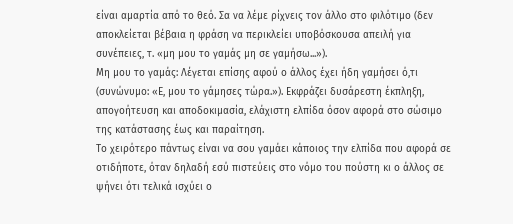είναι αμαρτία από το θεό. Σα να λέμε ρίχνεις τον άλλο στο φιλότιμο (δεν αποκλείεται βέβαια η φράση να περικλείει υποβόσκουσα απειλή για συνέπειες, τ. «μη μου το γαμάς μη σε γαμήσω...»).
Μη μου το γαμάς: Λέγεται επίσης αφού ο άλλος έχει ήδη γαμήσει ό,τι (συνώνυμο: «Ε, μου το γάμησες τώρα.»). Εκφράζει δυσάρεστη έκπληξη, απογοήτευση και αποδοκιμασία, ελάχιστη ελπίδα όσον αφορά στο σώσιμο της κατάστασης έως και παραίτηση.
Το χειρότερο πάντως είναι να σου γαμάει κάποιος την ελπίδα που αφορά σε οτιδήποτε, όταν δηλαδή εσύ πιστεύεις στο νόμο του πούστη κι ο άλλος σε ψήνει ότι τελικά ισχύει ο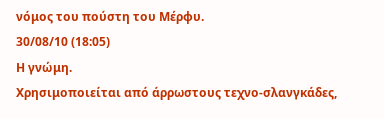νόμος του πούστη του Μέρφυ.
30/08/10 (18:05)
Η γνώμη.
Χρησιμοποιείται από άρρωστους τεχνο-σλανγκάδες,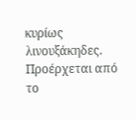κυρίως λινουξάκηδες. Προέρχεται από το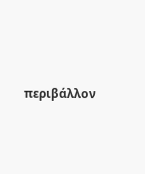περιβάλλον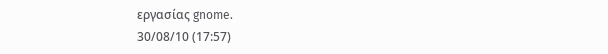εργασίας gnome.
30/08/10 (17:57)